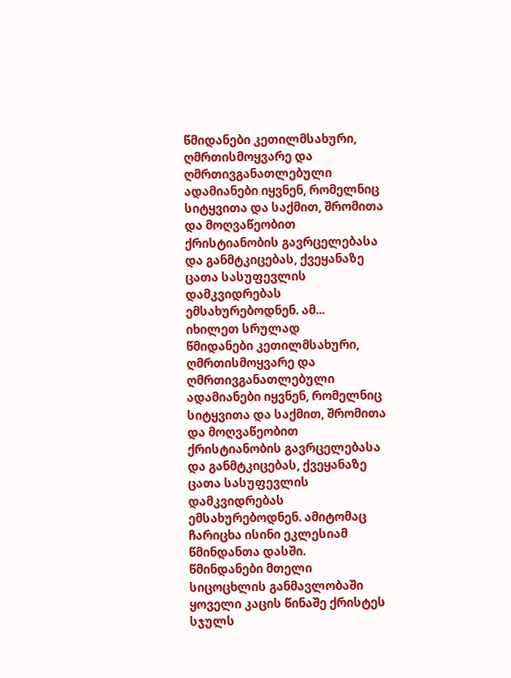წმიდანები კეთილმსახური, ღმრთისმოყვარე და ღმრთივგანათლებული ადამიანები იყვნენ, რომელნიც სიტყვითა და საქმით, შრომითა და მოღვაწეობით ქრისტიანობის გავრცელებასა და განმტკიცებას, ქვეყანაზე ცათა სასუფევლის დამკვიდრებას ემსახურებოდნენ. ამ...
იხილეთ სრულად
წმიდანები კეთილმსახური, ღმრთისმოყვარე და ღმრთივგანათლებული ადამიანები იყვნენ, რომელნიც სიტყვითა და საქმით, შრომითა და მოღვაწეობით ქრისტიანობის გავრცელებასა და განმტკიცებას, ქვეყანაზე ცათა სასუფევლის დამკვიდრებას ემსახურებოდნენ. ამიტომაც ჩარიცხა ისინი ეკლესიამ წმინდანთა დასში.
წმინდანები მთელი სიცოცხლის განმავლობაში ყოველი კაცის წინაშე ქრისტეს სჯულს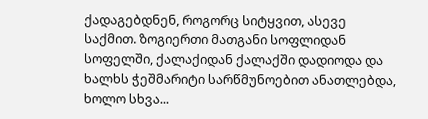ქადაგებდნენ, როგორც სიტყვით, ასევე საქმით. ზოგიერთი მათგანი სოფლიდან სოფელში, ქალაქიდან ქალაქში დადიოდა და ხალხს ჭეშმარიტი სარწმუნოებით ანათლებდა, ხოლო სხვა...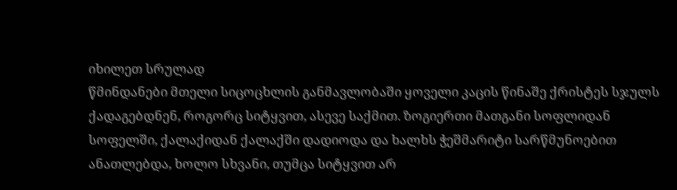იხილეთ სრულად
წმინდანები მთელი სიცოცხლის განმავლობაში ყოველი კაცის წინაშე ქრისტეს სჯულს ქადაგებდნენ, როგორც სიტყვით, ასევე საქმით. ზოგიერთი მათგანი სოფლიდან სოფელში, ქალაქიდან ქალაქში დადიოდა და ხალხს ჭეშმარიტი სარწმუნოებით ანათლებდა, ხოლო სხვანი, თუმცა სიტყვით არ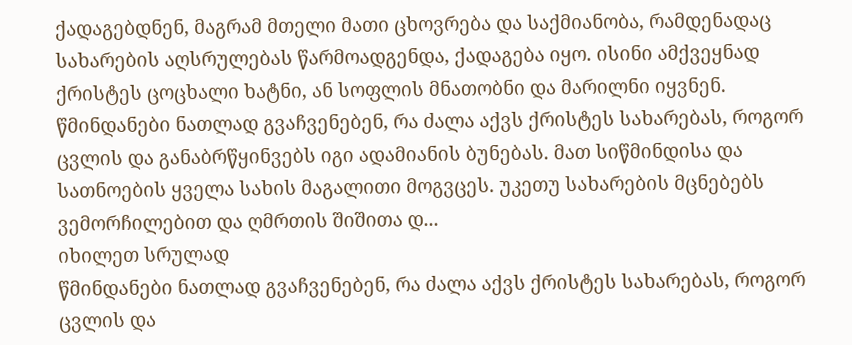ქადაგებდნენ, მაგრამ მთელი მათი ცხოვრება და საქმიანობა, რამდენადაც სახარების აღსრულებას წარმოადგენდა, ქადაგება იყო. ისინი ამქვეყნად ქრისტეს ცოცხალი ხატნი, ან სოფლის მნათობნი და მარილნი იყვნენ.
წმინდანები ნათლად გვაჩვენებენ, რა ძალა აქვს ქრისტეს სახარებას, როგორ ცვლის და განაბრწყინვებს იგი ადამიანის ბუნებას. მათ სიწმინდისა და სათნოების ყველა სახის მაგალითი მოგვცეს. უკეთუ სახარების მცნებებს ვემორჩილებით და ღმრთის შიშითა დ...
იხილეთ სრულად
წმინდანები ნათლად გვაჩვენებენ, რა ძალა აქვს ქრისტეს სახარებას, როგორ ცვლის და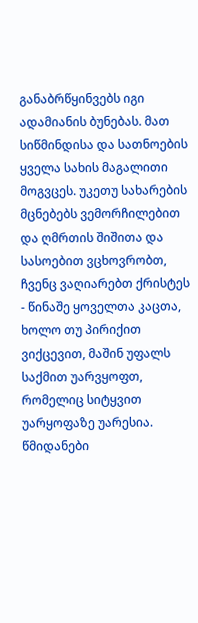განაბრწყინვებს იგი ადამიანის ბუნებას. მათ სიწმინდისა და სათნოების ყველა სახის მაგალითი მოგვცეს. უკეთუ სახარების მცნებებს ვემორჩილებით და ღმრთის შიშითა და სასოებით ვცხოვრობთ, ჩვენც ვაღიარებთ ქრისტეს - წინაშე ყოველთა კაცთა, ხოლო თუ პირიქით ვიქცევით, მაშინ უფალს საქმით უარვყოფთ, რომელიც სიტყვით უარყოფაზე უარესია.
წმიდანები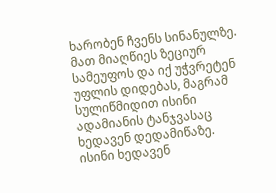ხარობენ ჩვენს სინანულზე. მათ მიაღწიეს ზეციურ სამეუფოს და იქ უჭვრეტენ უფლის დიდებას, მაგრამ სულიწმიდით ისინი ადამიანის ტანჯვასაც ხედავენ დედამიწაზე. ისინი ხედავენ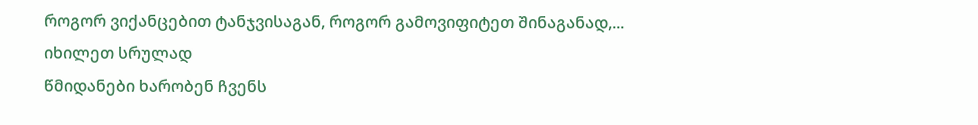როგორ ვიქანცებით ტანჯვისაგან, როგორ გამოვიფიტეთ შინაგანად,...
იხილეთ სრულად
წმიდანები ხარობენ ჩვენს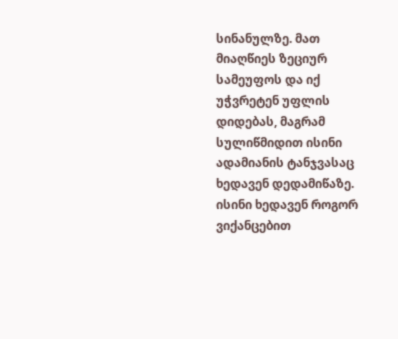სინანულზე. მათ მიაღწიეს ზეციურ სამეუფოს და იქ უჭვრეტენ უფლის დიდებას, მაგრამ სულიწმიდით ისინი ადამიანის ტანჯვასაც ხედავენ დედამიწაზე. ისინი ხედავენ როგორ ვიქანცებით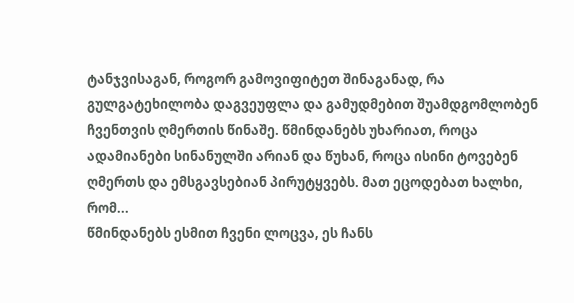ტანჯვისაგან, როგორ გამოვიფიტეთ შინაგანად, რა გულგატეხილობა დაგვეუფლა და გამუდმებით შუამდგომლობენ ჩვენთვის ღმერთის წინაშე. წმინდანებს უხარიათ, როცა ადამიანები სინანულში არიან და წუხან, როცა ისინი ტოვებენ ღმერთს და ემსგავსებიან პირუტყვებს. მათ ეცოდებათ ხალხი, რომ...
წმინდანებს ესმით ჩვენი ლოცვა, ეს ჩანს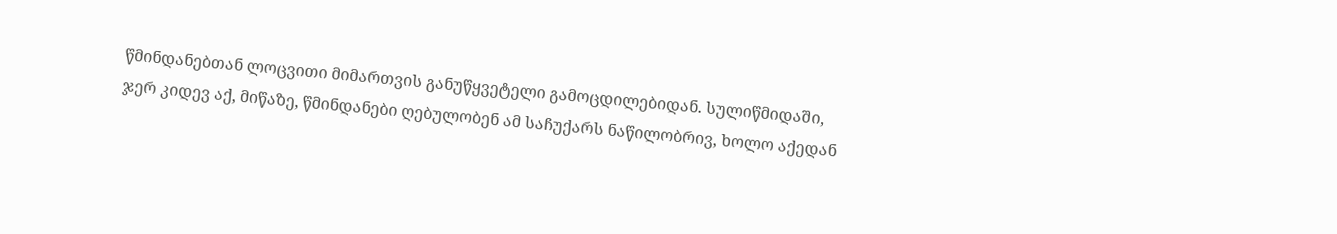წმინდანებთან ლოცვითი მიმართვის განუწყვეტელი გამოცდილებიდან. სულიწმიდაში, ჯერ კიდევ აქ, მიწაზე, წმინდანები ღებულობენ ამ საჩუქარს ნაწილობრივ, ხოლო აქედან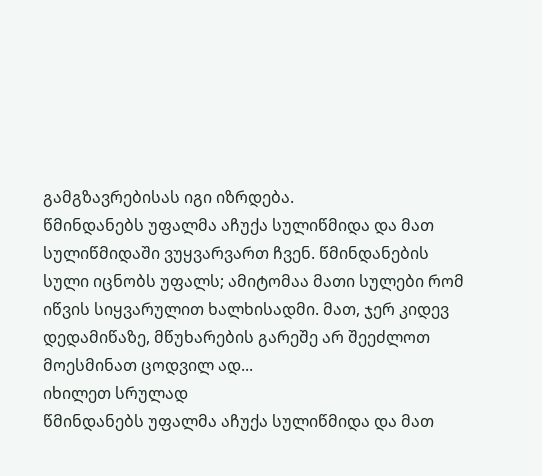გამგზავრებისას იგი იზრდება.
წმინდანებს უფალმა აჩუქა სულიწმიდა და მათ სულიწმიდაში ვუყვარვართ ჩვენ. წმინდანების სული იცნობს უფალს; ამიტომაა მათი სულები რომ იწვის სიყვარულით ხალხისადმი. მათ, ჯერ კიდევ დედამიწაზე, მწუხარების გარეშე არ შეეძლოთ მოესმინათ ცოდვილ ად...
იხილეთ სრულად
წმინდანებს უფალმა აჩუქა სულიწმიდა და მათ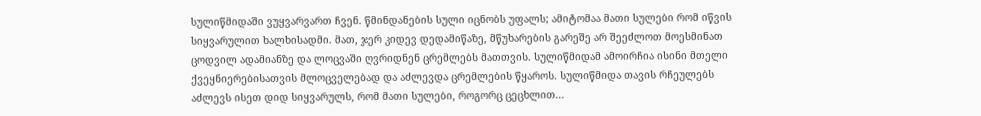სულიწმიდაში ვუყვარვართ ჩვენ. წმინდანების სული იცნობს უფალს; ამიტომაა მათი სულები რომ იწვის სიყვარულით ხალხისადმი. მათ, ჯერ კიდევ დედამიწაზე, მწუხარების გარეშე არ შეეძლოთ მოესმინათ ცოდვილ ადამიანზე და ლოცვაში ღვრიდნენ ცრემლებს მათთვის. სულიწმიდამ ამოირჩია ისინი მთელი ქვეყნიერებისათვის მლოცველებად და აძლევდა ცრემლების წყაროს. სულიწმიდა თავის რჩეულებს აძლევს ისეთ დიდ სიყვარულს, რომ მათი სულები, როგორც ცეცხლით...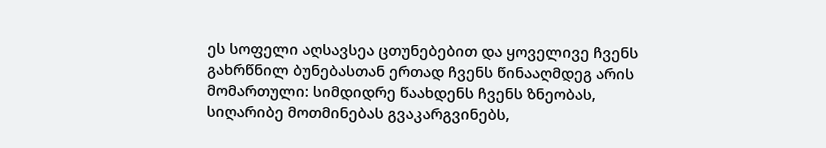ეს სოფელი აღსავსეა ცთუნებებით და ყოველივე ჩვენს გახრწნილ ბუნებასთან ერთად ჩვენს წინააღმდეგ არის მომართული: სიმდიდრე წაახდენს ჩვენს ზნეობას, სიღარიბე მოთმინებას გვაკარგვინებს,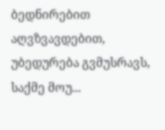ბედნირებით აღვზვავდებით, უბედურება გვმუსრავს, საქმე მოუ...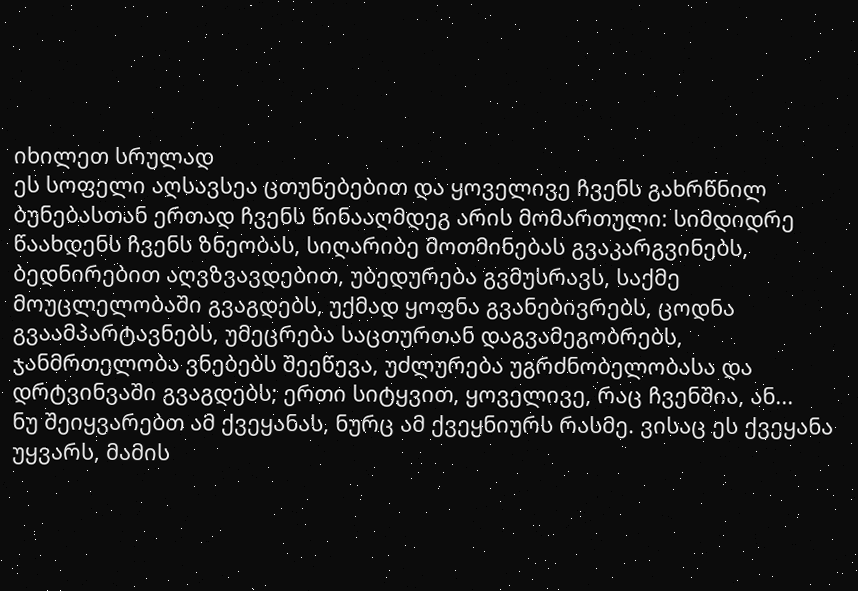იხილეთ სრულად
ეს სოფელი აღსავსეა ცთუნებებით და ყოველივე ჩვენს გახრწნილ ბუნებასთან ერთად ჩვენს წინააღმდეგ არის მომართული: სიმდიდრე წაახდენს ჩვენს ზნეობას, სიღარიბე მოთმინებას გვაკარგვინებს, ბედნირებით აღვზვავდებით, უბედურება გვმუსრავს, საქმე მოუცლელობაში გვაგდებს, უქმად ყოფნა გვანებივრებს, ცოდნა გვაამპარტავნებს, უმეცრება საცთურთან დაგვამეგობრებს, ჯანმრთელობა ვნებებს შეეწევა, უძლურება უგრძნობელობასა და დრტვინვაში გვაგდებს; ერთი სიტყვით, ყოველივე, რაც ჩვენშია, ან...
ნუ შეიყვარებთ ამ ქვეყანას, ნურც ამ ქვეყნიურს რასმე. ვისაც ეს ქვეყანა უყვარს, მამის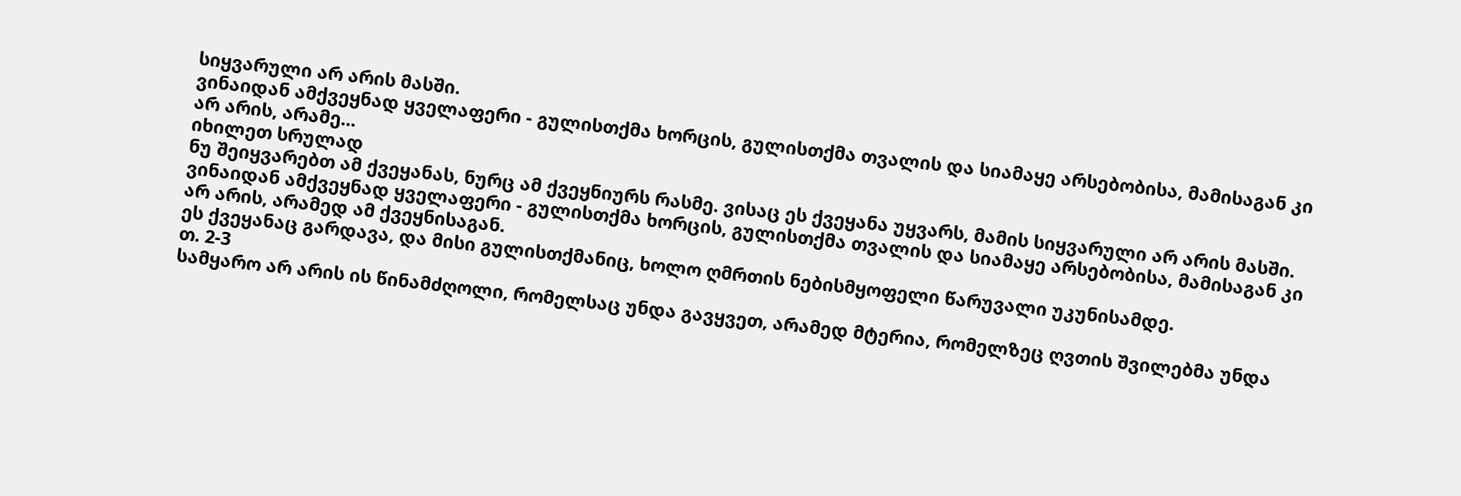სიყვარული არ არის მასში.
ვინაიდან ამქვეყნად ყველაფერი - გულისთქმა ხორცის, გულისთქმა თვალის და სიამაყე არსებობისა, მამისაგან კი არ არის, არამე...
იხილეთ სრულად
ნუ შეიყვარებთ ამ ქვეყანას, ნურც ამ ქვეყნიურს რასმე. ვისაც ეს ქვეყანა უყვარს, მამის სიყვარული არ არის მასში.
ვინაიდან ამქვეყნად ყველაფერი - გულისთქმა ხორცის, გულისთქმა თვალის და სიამაყე არსებობისა, მამისაგან კი არ არის, არამედ ამ ქვეყნისაგან.
ეს ქვეყანაც გარდავა, და მისი გულისთქმანიც, ხოლო ღმრთის ნებისმყოფელი წარუვალი უკუნისამდე.
თ. 2-3
სამყარო არ არის ის წინამძღოლი, რომელსაც უნდა გავყვეთ, არამედ მტერია, რომელზეც ღვთის შვილებმა უნდა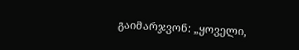გაიმარჯვონ: „ყოველი,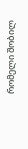რომელი შობილ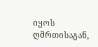იყოს ღმრთისაგან,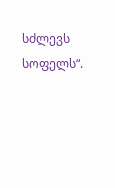სძლევს სოფელს“.